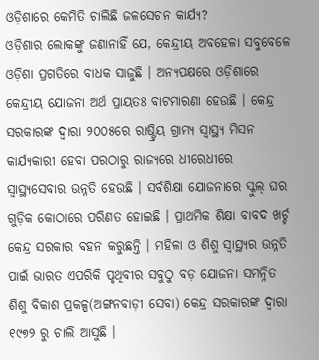ଓଡ଼ିଶାରେ କେମିତି ଚାଲିଛି ଜଳସେଚନ କାର୍ଯ୍ୟ?
ଓଡ଼ିଶାର ଲୋକଙ୍କୁ ଜଣାନାହିଁ ଯେ, କେନ୍ଦ୍ରୀୟ ଅବହେଳା ସବୁବେଳେ ଓଡ଼ିଶା ପ୍ରଗତିରେ ବାଧକ ସାଜୁଛି । ଅନ୍ୟପକ୍ଷରେ ଓଡ଼ିଶାରେ କେନ୍ଦ୍ରୀୟ ଯୋଜନା ଅର୍ଥ ପ୍ରାୟତଃ ବାଟମାରଣା ହେଉଛି । କେନ୍ଦ୍ର ସରକାରଙ୍କ ଦ୍ୱାରା ୨୦୦୫ରେ ରାଷ୍ଟ୍ରିୟ ଗ୍ରାମ୍ୟ ସ୍ୱାସ୍ଥ୍ୟ ମିସନ କାର୍ଯ୍ୟକାରୀ ହେବା ପରଠାରୁ ରାଜ୍ୟରେ ଧୀରେଧୀରେ ସ୍ୱାସ୍ଥ୍ୟସେବାର ଉନ୍ନତି ହେଉଛି । ସର୍ବଶିକ୍ଷା ଯୋଜନାରେ ସ୍କୁଲ୍ ଘର ଗୁଡ଼ିକ କୋଠାରେ ପରିଣତ ହୋଇଛି । ପ୍ରାଥମିକ ଶିକ୍ଷା ବାବଦ ଖର୍ଚ୍ଚ କେନ୍ଦ୍ର ସରକାର ବହନ କରୁଛନ୍ତି । ମହିଳା ଓ ଶିଶୁ ସ୍ୱାସ୍ଥ୍ୟର ଉନ୍ନତି ପାଇଁ ଭାରତ ଏପରିକି ପୃଥିବୀର ସବୁଠୁ ବଡ଼ ଯୋଜନା ସମନ୍ନିତ ଶିଶୁ ବିକାଶ ପ୍ରକଳ୍ପ(ଅଙ୍ଗନବାଡ଼ୀ ସେବା) କେନ୍ଦ୍ର ସରକାରଙ୍କ ଦ୍ୱାରା ୧୯୭୨ ରୁ ଚାଲି ଆସୁଛି ।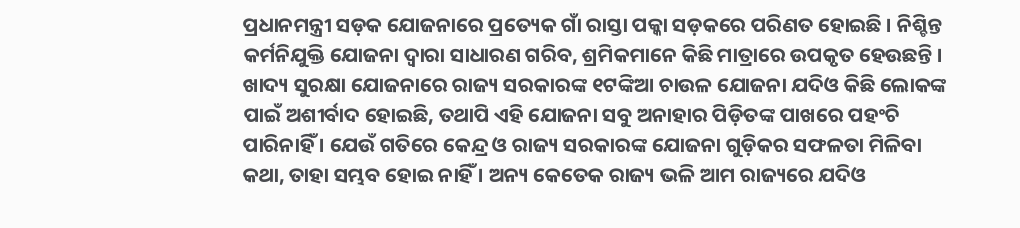ପ୍ରଧାନମନ୍ତ୍ରୀ ସଡ଼କ ଯୋଜନାରେ ପ୍ରତ୍ୟେକ ଗାଁ ରାସ୍ତା ପକ୍କା ସଡ଼କରେ ପରିଣତ ହୋଇଛି । ନିଶ୍ଚିନ୍ତ କର୍ମନିଯୁକ୍ତି ଯୋଜନା ଦ୍ୱାରା ସାଧାରଣ ଗରିବ, ଶ୍ରମିକମାନେ କିଛି ମାତ୍ରାରେ ଉପକୃତ ହେଉଛନ୍ତି । ଖାଦ୍ୟ ସୁରକ୍ଷା ଯୋଜନାରେ ରାଜ୍ୟ ସରକାରଙ୍କ ୧ଟଙ୍କିଆ ଚାଉଳ ଯୋଜନା ଯଦିଓ କିଛି ଲୋକଙ୍କ ପାଇଁ ଅଶୀର୍ବାଦ ହୋଇଛି, ତଥାପି ଏହି ଯୋଜନା ସବୁ ଅନାହାର ପିଡ଼ିତଙ୍କ ପାଖରେ ପହଂଚି ପାରିନାହିଁ । ଯେଉଁ ଗତିରେ କେନ୍ଦ୍ର ଓ ରାଜ୍ୟ ସରକାରଙ୍କ ଯୋଜନା ଗୁଡ଼ିକର ସଫଳତା ମିଳିବା କଥା, ତାହା ସମ୍ଭବ ହୋଇ ନାହିଁ । ଅନ୍ୟ କେତେକ ରାଜ୍ୟ ଭଳି ଆମ ରାଜ୍ୟରେ ଯଦିଓ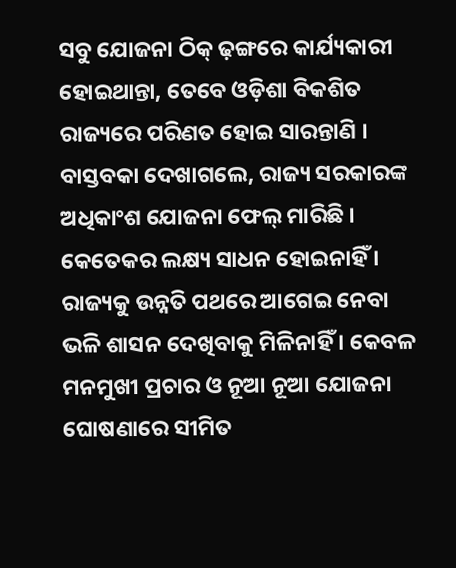ସବୁ ଯୋଜନା ଠିକ୍ ଢ଼ଙ୍ଗରେ କାର୍ଯ୍ୟକାରୀ ହୋଇଥାନ୍ତା, ତେବେ ଓଡ଼ିଶା ବିକଶିତ ରାଜ୍ୟରେ ପରିଣତ ହୋଇ ସାରନ୍ତାଣି ।
ବାସ୍ତବକା ଦେଖାଗଲେ, ରାଜ୍ୟ ସରକାରଙ୍କ ଅଧିକାଂଶ ଯୋଜନା ଫେଲ୍ ମାରିଛି । କେତେକର ଲକ୍ଷ୍ୟ ସାଧନ ହୋଇନାହିଁ । ରାଜ୍ୟକୁ ଉନ୍ନତି ପଥରେ ଆଗେଇ ନେବା ଭଳି ଶାସନ ଦେଖିବାକୁ ମିଳିନାହିଁ । କେବଳ ମନମୁଖୀ ପ୍ରଚାର ଓ ନୂଆ ନୂଆ ଯୋଜନା ଘୋଷଣାରେ ସୀମିତ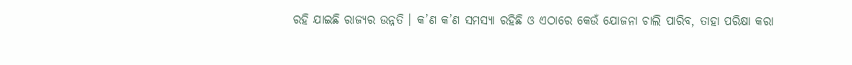ରହି ଯାଇଛି ରାଜ୍ୟର ଉନ୍ନତି । କ’ଣ କ’ଣ ସମସ୍ୟା ରହିଛି ଓ ଏଠାରେ କେଉଁ ଯୋଜନା ଚାଲି ପାରିବ, ତାହା ପରିକ୍ଷା କରା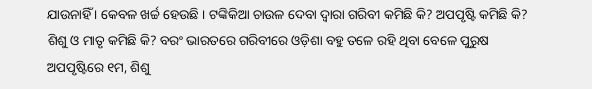ଯାଉନାହିଁ । କେବଳ ଖର୍ଚ୍ଚ ହେଉଛି । ଟଙ୍କିକିଆ ଚାଉଳ ଦେବା ଦ୍ୱାରା ଗରିବୀ କମିଛି କି? ଅପପୃଷ୍ଟି କମିଛି କି? ଶିଶୁ ଓ ମାତୃ କମିଛି କି? ବରଂ ଭାରତରେ ଗରିବୀରେ ଓଡ଼ିଶା ବହୁ ତଳେ ରହି ଥିବା ବେଳେ ପୁରୁଷ ଅପପୃଷ୍ଟିରେ ୧ମ, ଶିଶୁ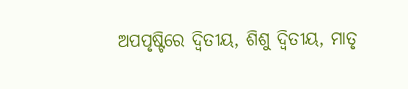ଅପପୃଷ୍ଟିରେ ଦ୍ୱିତୀୟ, ଶିଶୁ ଦ୍ୱିତୀୟ, ମାତୃ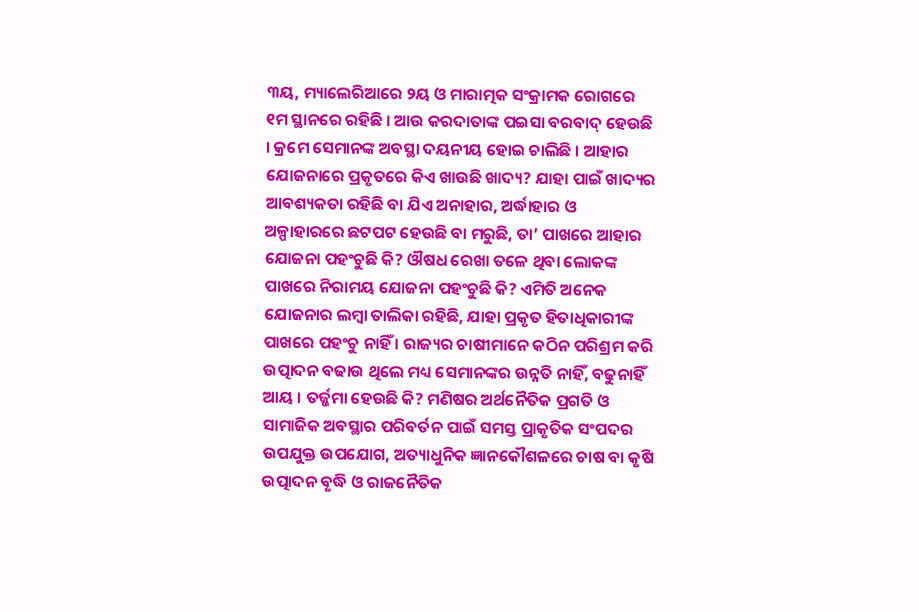୩ୟ, ମ୍ୟାଲେରିଆରେ ୨ୟ ଓ ମାରାତ୍ମକ ସଂକ୍ରାମକ ରୋଗରେ ୧ମ ସ୍ଥାନରେ ରହିଛି । ଆଉ କରଦାତାଙ୍କ ପଇସା ବରବାଦ୍ ହେଉଛି । କ୍ରମେ ସେମାନଙ୍କ ଅବସ୍ଥା ଦୟନୀୟ ହୋଇ ଚାଲିଛି । ଆହାର ଯୋଜନାରେ ପ୍ରକୃତରେ କିଏ ଖାଉଛି ଖାଦ୍ୟ? ଯାହା ପାଇଁ ଖାଦ୍ୟର ଆବଶ୍ୟକତା ରହିଛି ବା ଯିଏ ଅନାହାର, ଅର୍ଦ୍ଧାହାର ଓ ଅଳ୍ପାହାରରେ ଛଟପଟ ହେଉଛି ବା ମରୁଛି, ତା’ ପାଖରେ ଆହାର ଯୋଜନା ପହଂଚୁଛି କି? ଔଷଧ ରେଖା ତଳେ ଥିବା ଲୋକଙ୍କ ପାଖରେ ନିରାମୟ ଯୋଜନା ପହଂଚୁଛି କି? ଏମିତି ଅନେକ ଯୋଜନାର ଲମ୍ବା ତାଲିକା ରହିଛି, ଯାହା ପ୍ରକୃତ ହିତାଧିକାରୀଙ୍କ ପାଖରେ ପହଂଚୁ ନାହିଁ । ରାଜ୍ୟର ଚାଷୀମାନେ କଠିନ ପରିଶ୍ରମ କରି ଉତ୍ପାଦନ ବଢାଉ ଥିଲେ ମଧ୍ୟ ସେମାନଙ୍କର ଉନ୍ନତି ନାହିଁ, ବଢୁନାହିଁ ଆୟ । ତର୍ଜ୍ଜମା ହେଉଛି କି? ମଣିଷର ଅର୍ଥନୈତିକ ପ୍ରଗତି ଓ ସାମାଜିକ ଅବସ୍ଥାର ପରିବର୍ତନ ପାଇଁ ସମସ୍ତ ପ୍ରାକୃତିକ ସଂପଦର ଉପଯୁକ୍ତ ଉପଯୋଗ, ଅତ୍ୟାଧୁନିକ ଜ୍ଞାନକୌଶଳରେ ଚାଷ ବା କୃଷି ଉତ୍ପାଦନ ବୃଦ୍ଧି ଓ ରାଜନୈତିକ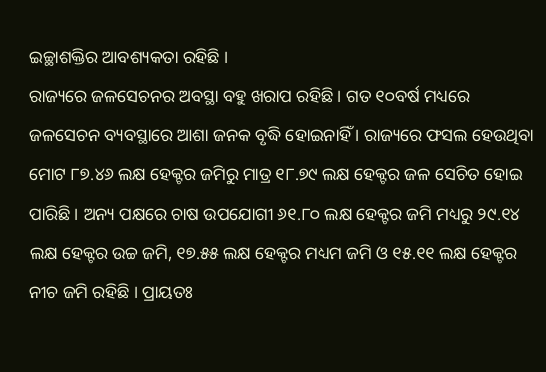ଇଚ୍ଛାଶକ୍ତିର ଆବଶ୍ୟକତା ରହିଛି ।
ରାଜ୍ୟରେ ଜଳସେଚନର ଅବସ୍ଥା ବହୁ ଖରାପ ରହିଛି । ଗତ ୧୦ବର୍ଷ ମଧ୍ୟରେ ଜଳସେଚନ ବ୍ୟବସ୍ଥାରେ ଆଶା ଜନକ ବୃଦ୍ଧି ହୋଇନାହିଁ । ରାଜ୍ୟରେ ଫସଲ ହେଉଥିବା ମୋଟ ୮୭.୪୬ ଲକ୍ଷ ହେକ୍ଟର ଜମିରୁ ମାତ୍ର ୧୮.୭୯ ଲକ୍ଷ ହେକ୍ଟର ଜଳ ସେଚିତ ହୋଇ ପାରିଛି । ଅନ୍ୟ ପକ୍ଷରେ ଚାଷ ଉପଯୋଗୀ ୬୧.୮୦ ଲକ୍ଷ ହେକ୍ଟର ଜମି ମଧ୍ୟରୁ ୨୯.୧୪ ଲକ୍ଷ ହେକ୍ଟର ଉଚ୍ଚ ଜମି, ୧୭.୫୫ ଲକ୍ଷ ହେକ୍ଟର ମଧ୍ୟମ ଜମି ଓ ୧୫.୧୧ ଲକ୍ଷ ହେକ୍ଟର ନୀଚ ଜମି ରହିଛି । ପ୍ରାୟତଃ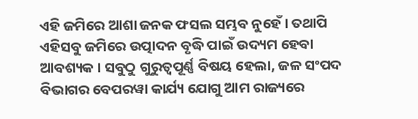ଏହି ଜମିରେ ଆଶା ଜନକ ଫସଲ ସମ୍ଭବ ନୁହେଁ । ତଥାପି ଏହିସବୁ ଜମିରେ ଉତ୍ପାଦନ ବୃଦ୍ଧି ପାଇଁ ଉଦ୍ୟମ ହେବା ଆବଶ୍ୟକ । ସବୁଠୁ ଗୁରୁତ୍ୱପୂର୍ଣ୍ଣ ବିଷୟ ହେଲା, ଜଳ ସଂପଦ ବିଭାଗର ବେପରୱା କାର୍ଯ୍ୟ ଯୋଗୁ ଆମ ରାଜ୍ୟରେ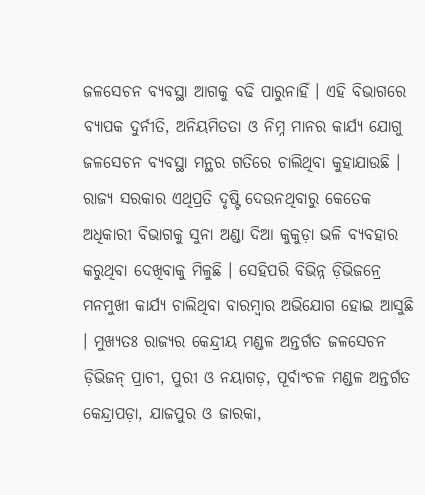ଜଳସେଚନ ବ୍ୟବସ୍ଥା ଆଗକୁ ବଢି ପାରୁନାହିଁ । ଏହି ବିଭାଗରେ ବ୍ୟାପକ ଦୁର୍ନୀତି, ଅନିୟମିତତା ଓ ନିମ୍ନ ମାନର କାର୍ଯ୍ୟ ଯୋଗୁ ଜଳସେଚନ ବ୍ୟବସ୍ଥା ମନ୍ଥର ଗତିରେ ଚାଲିଥିବା କୁହାଯାଉଛି । ରାଜ୍ୟ ସରକାର ଏଥିପ୍ରତି ଦୃଷ୍ଟି ଦେଉନଥିବାରୁ କେତେକ ଅଧିକାରୀ ବିଭାଗକୁ ସୁନା ଅଣ୍ଡା ଦିଆ କୁକୁଡ଼ା ଭଳି ବ୍ୟବହାର କରୁଥିବା ଦେଖିବାକୁ ମିଳୁଛି । ସେହିପରି ବିଭିନ୍ନ ଡ଼ିଭିଜନ୍ରେ ମନମୁଖୀ କାର୍ଯ୍ୟ ଚାଲିଥିବା ବାରମ୍ବାର ଅଭିଯୋଗ ହୋଇ ଆସୁଛି । ମୁଖ୍ୟତଃ ରାଜ୍ୟର କେନ୍ଦ୍ରୀୟ ମଣ୍ଡଳ ଅନ୍ତର୍ଗତ ଜଳସେଚନ ଡ଼ିଭିଜନ୍ ପ୍ରାଚୀ, ପୁରୀ ଓ ନୟାଗଡ଼, ପୂର୍ବାଂଚଳ ମଣ୍ଡଳ ଅନ୍ତର୍ଗତ କେନ୍ଦ୍ରାପଡ଼ା, ଯାଜପୁର ଓ ଜାରକା,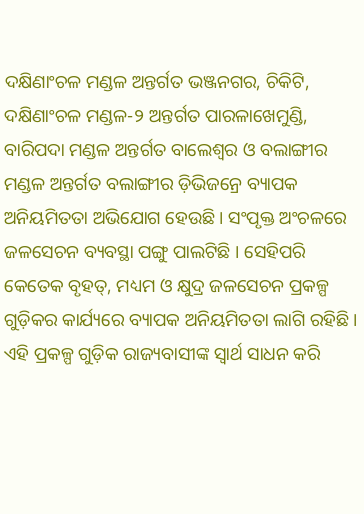ଦକ୍ଷିଣାଂଚଳ ମଣ୍ଡଳ ଅନ୍ତର୍ଗତ ଭଞ୍ଜନଗର, ଚିକିଟି, ଦକ୍ଷିଣାଂଚଳ ମଣ୍ଡଳ-୨ ଅନ୍ତର୍ଗତ ପାରଳାଖେମୁଣ୍ଡି, ବାରିପଦା ମଣ୍ଡଳ ଅନ୍ତର୍ଗତ ବାଲେଶ୍ୱର ଓ ବଲାଙ୍ଗୀର ମଣ୍ଡଳ ଅନ୍ତର୍ଗତ ବଲାଙ୍ଗୀର ଡ଼ିଭିଜନ୍ରେ ବ୍ୟାପକ ଅନିୟମିତତା ଅଭିଯୋଗ ହେଉଛି । ସଂପୃକ୍ତ ଅଂଚଳରେ ଜଳସେଚନ ବ୍ୟବସ୍ଥା ପଙ୍ଗୁ ପାଲଟିଛି । ସେହିପରି କେତେକ ବୃହତ୍, ମଧ୍ୟମ ଓ କ୍ଷୁଦ୍ର ଜଳସେଚନ ପ୍ରକଳ୍ପ ଗୁଡ଼ିକର କାର୍ଯ୍ୟରେ ବ୍ୟାପକ ଅନିୟମିତତା ଲାଗି ରହିଛି । ଏହି ପ୍ରକଳ୍ପ ଗୁଡ଼ିକ ରାଜ୍ୟବାସୀଙ୍କ ସ୍ୱାର୍ଥ ସାଧନ କରି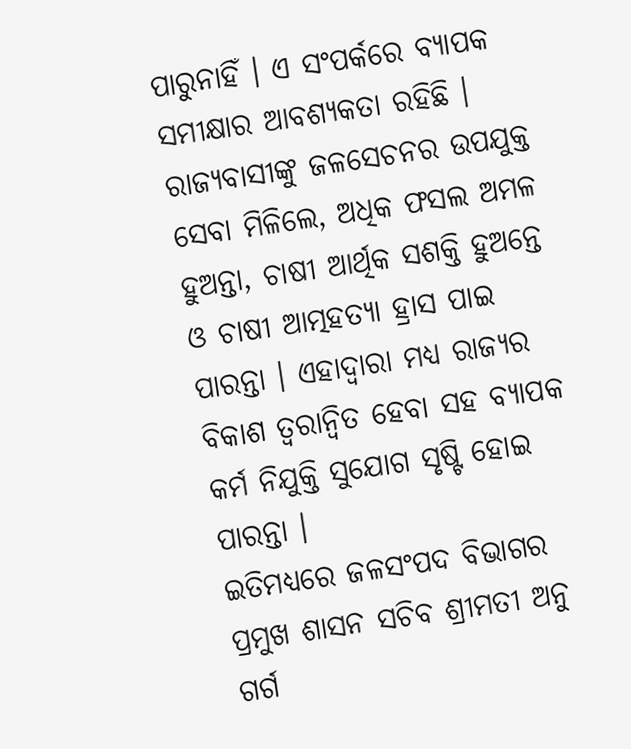ପାରୁନାହିଁ । ଏ ସଂପର୍କରେ ବ୍ୟାପକ ସମୀକ୍ଷାର ଆବଶ୍ୟକତା ରହିଛି । ରାଜ୍ୟବାସୀଙ୍କୁ ଜଳସେଚନର ଉପଯୁକ୍ତ ସେବା ମିଳିଲେ, ଅଧିକ ଫସଲ ଅମଳ ହୁଅନ୍ତା, ଚାଷୀ ଆର୍ଥିକ ସଶକ୍ତି ହୁଅନ୍ତେ ଓ ଚାଷୀ ଆତ୍ମହତ୍ୟା ହ୍ରାସ ପାଇ ପାରନ୍ତା । ଏହାଦ୍ୱାରା ମଧ୍ୟ ରାଜ୍ୟର ବିକାଶ ତ୍ୱରାନ୍ୱିତ ହେବା ସହ ବ୍ୟାପକ କର୍ମ ନିଯୁକ୍ତି ସୁଯୋଗ ସୃଷ୍ଟି ହୋଇ ପାରନ୍ତା ।
ଇତିମଧ୍ୟରେ ଜଳସଂପଦ ବିଭାଗର ପ୍ରମୁଖ ଶାସନ ସଚିବ ଶ୍ରୀମତୀ ଅନୁ ଗର୍ଗ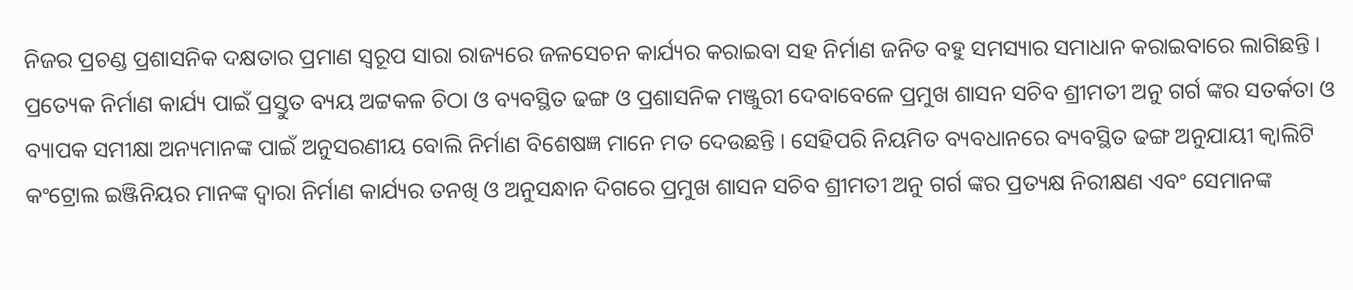ନିଜର ପ୍ରଚଣ୍ଡ ପ୍ରଶାସନିକ ଦକ୍ଷତାର ପ୍ରମାଣ ସ୍ୱରୂପ ସାରା ରାଜ୍ୟରେ ଜଳସେଚନ କାର୍ଯ୍ୟର କରାଇବା ସହ ନିର୍ମାଣ ଜନିତ ବହୁ ସମସ୍ୟାର ସମାଧାନ କରାଇବାରେ ଲାଗିଛନ୍ତି । ପ୍ରତ୍ୟେକ ନିର୍ମାଣ କାର୍ଯ୍ୟ ପାଇଁ ପ୍ରସ୍ତୁତ ବ୍ୟୟ ଅଟ୍ଟକଳ ଚିଠା ଓ ବ୍ୟବସ୍ଥିତ ଢଙ୍ଗ ଓ ପ୍ରଶାସନିକ ମଞ୍ଜୁରୀ ଦେବାବେଳେ ପ୍ରମୁଖ ଶାସନ ସଚିବ ଶ୍ରୀମତୀ ଅନୁ ଗର୍ଗ ଙ୍କର ସତର୍କତା ଓ ବ୍ୟାପକ ସମୀକ୍ଷା ଅନ୍ୟମାନଙ୍କ ପାଇଁ ଅନୁସରଣୀୟ ବୋଲି ନିର୍ମାଣ ବିଶେଷଜ୍ଞ ମାନେ ମତ ଦେଉଛନ୍ତି । ସେହିପରି ନିୟମିତ ବ୍ୟବଧାନରେ ବ୍ୟବସ୍ଥିତ ଢଙ୍ଗ ଅନୁଯାୟୀ କ୍ୱାଲିଟି କଂଟ୍ରୋଲ ଇଞ୍ଜିନିୟର ମାନଙ୍କ ଦ୍ୱାରା ନିର୍ମାଣ କାର୍ଯ୍ୟର ତନଖି ଓ ଅନୁସନ୍ଧାନ ଦିଗରେ ପ୍ରମୁଖ ଶାସନ ସଚିବ ଶ୍ରୀମତୀ ଅନୁ ଗର୍ଗ ଙ୍କର ପ୍ରତ୍ୟକ୍ଷ ନିରୀକ୍ଷଣ ଏବଂ ସେମାନଙ୍କ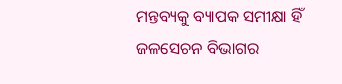ମନ୍ତବ୍ୟକୁ ବ୍ୟାପକ ସମୀକ୍ଷା ହିଁ ଜଳସେଚନ ବିଭାଗର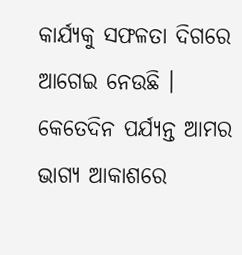କାର୍ଯ୍ୟକୁ ସଫଳତା ଦିଗରେ ଆଗେଇ ନେଉଛି ।
କେତେଦିନ ପର୍ଯ୍ୟନ୍ତ ଆମର ଭାଗ୍ୟ ଆକାଶରେ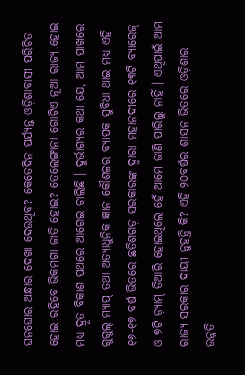ଘନଘୋର ଅନ୍ଧାର ଦେଖା ଦେଉଥିବ? କେତେଦିନ ପର୍ଯ୍ୟନ୍ତ ଓଡ଼ିଶାବାସୀ ପରିଚିତ ହୋଇ ରହିବେ ଭିକମଗା ଜାତି ହୋଇ? ତେଲେଙ୍ଗାନା ଗୋଟିଏ ନୂଆ ରାଜ୍ୟ ହୋଇ ମଧ୍ୟ ଦ୍ରୂତ ବିକାଶ ପଥରେ ଆଗେଇ ଚାଲିଛି । ଦୁର୍ଭାଗ୍ୟର କଥା ଯେ, ଆମ ପାଖରେ ଗୁଗୁଲ୍ ମ୍ୟାପ୍ ତଥା ଅତ୍ୟାଧୁନିକ ଜ୍ଞାନ କୌଶଳର ବ୍ୟାପକ ସୁବିଧା ଥାଇ ମଧ୍ୟ ଏହି ୧୬-୧୭ ବର୍ଷ ଭିତରେ ଛତିଶଗଡ଼ ସରକାରଙ୍କ ଦ୍ୱାରା ମହାନଦୀରେ ୧୩ଟି ବ୍ୟାରେଜ୍ ଓ ୭ଟି ଡ଼୍ୟାମ୍ ତିଆରି ହୋଇଥିଲେ ହେଁ ଆମେ ଜାଣି ପାରିଲୁ ନାହିଁ । ଏଥିପାଇଁ ଆମ ରାଜ୍ୟ ସରକାର ଦାୟୀ ନୁହନ୍ତି କି? ଏହି ୨୦ବର୍ଷର ଶାସନ ଭିତରେ ଓଡ଼ିଶାର ଉନ୍ନତି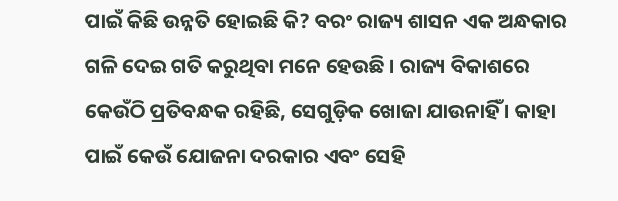ପାଇଁ କିଛି ଉନ୍ନତି ହୋଇଛି କି? ବରଂ ରାଜ୍ୟ ଶାସନ ଏକ ଅନ୍ଧକାର ଗଳି ଦେଇ ଗତି କରୁଥିବା ମନେ ହେଉଛି । ରାଜ୍ୟ ବିକାଶରେ କେଉଁଠି ପ୍ରତିବନ୍ଧକ ରହିଛି, ସେଗୁଡ଼ିକ ଖୋଜା ଯାଉନାହିଁ । କାହା ପାଇଁ କେଉଁ ଯୋଜନା ଦରକାର ଏବଂ ସେହି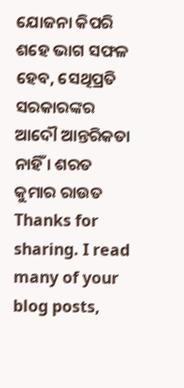ଯୋଜନା କିପରି ଶହେ ଭାଗ ସଫଳ ହେବ, ସେଥିପ୍ରତି ସରକାରଙ୍କର ଆଦୌ ଆନ୍ତରିକତା ନାହିଁ । ଶରତ କୁମାର ରାଉତ
Thanks for sharing. I read many of your blog posts,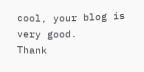cool, your blog is very good.
Thank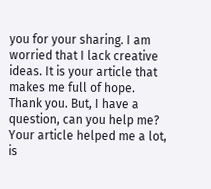you for your sharing. I am worried that I lack creative ideas. It is your article that makes me full of hope. Thank you. But, I have a question, can you help me?
Your article helped me a lot, is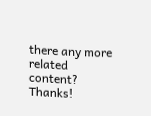there any more related content? Thanks!